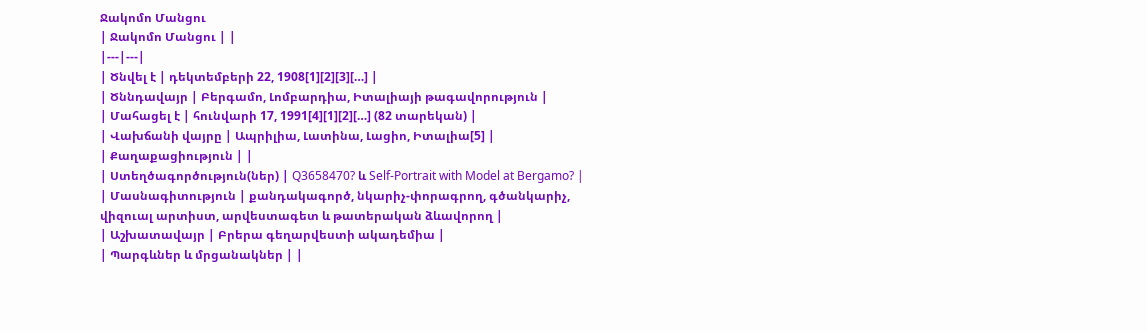Ջակոմո Մանցու
| Ջակոմո Մանցու | |
|---|---|
| Ծնվել է | դեկտեմբերի 22, 1908[1][2][3][…] |
| Ծննդավայր | Բերգամո, Լոմբարդիա, Իտալիայի թագավորություն |
| Մահացել է | հունվարի 17, 1991[4][1][2][…] (82 տարեկան) |
| Վախճանի վայրը | Ապրիլիա, Լատինա, Լացիո, Իտալիա[5] |
| Քաղաքացիություն | |
| Ստեղծագործություն(ներ) | Q3658470? և Self-Portrait with Model at Bergamo? |
| Մասնագիտություն | քանդակագործ, նկարիչ-փորագրող, գծանկարիչ, վիզուալ արտիստ, արվեստագետ և թատերական ձևավորող |
| Աշխատավայր | Բրերա գեղարվեստի ակադեմիա |
| Պարգևներ և մրցանակներ | |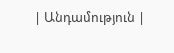| Անդամություն |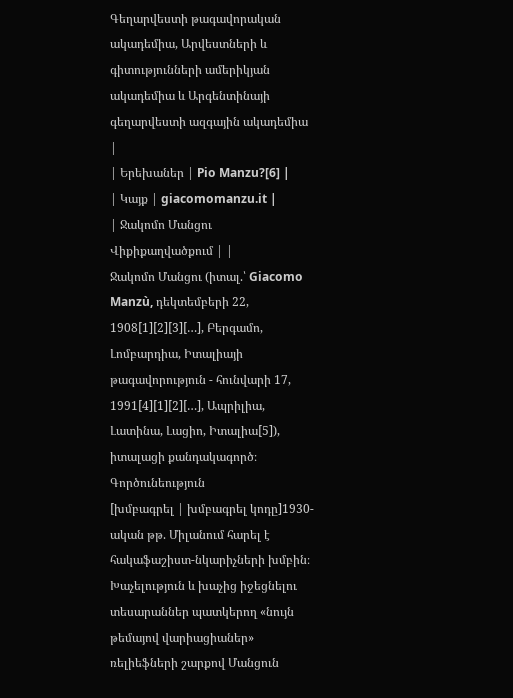Գեղարվեստի թագավորական ակադեմիա, Արվեստների և գիտությունների ամերիկյան ակադեմիա և Արգենտինայի գեղարվեստի ազգային ակադեմիա |
| Երեխաներ | Pio Manzu?[6] |
| Կայք | giacomomanzu.it |
| Ջակոմո Մանցու Վիքիքաղվածքում | |
Ջակոմո Մանցու (իտալ.՝ Giacomo Manzù, դեկտեմբերի 22, 1908[1][2][3][…], Բերգամո, Լոմբարդիա, Իտալիայի թագավորություն - հունվարի 17, 1991[4][1][2][…], Ապրիլիա, Լատինա, Լացիո, Իտալիա[5]), իտալացի քանդակագործ։
Գործունեություն
[խմբագրել | խմբագրել կոդը]1930-ական թթ. Միլանում հարել է հակաֆաշիստ-նկարիչների խմբին։ Խաչելություն և խաչից իջեցնելու տեսարաններ պատկերող «նույն թեմայով վարիացիաներ» ռելիեֆների շարքով Մանցուն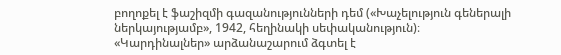բողոքել է ֆաշիզմի գազանությունների դեմ («Խաչելություն գեներալի ներկայությամբ», 1942, հեղինակի սեփականություն)։ «Կարդինալներ» արձանաշարում ձգտել է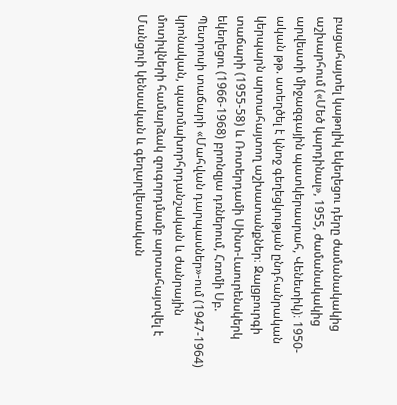բացահայտել կաթոլիկ եկեղեցու դերը ժամանակակից աշխարհում («Մեծ կարդինալ», 1955, ժամանակակից արվեստի միջազգային պատկերասրահ, Վենետիկ)։ 1950-ական թթ. ստեղծել է կնոջ գեղեցկության ընդհանրական կերպարն արտահայտող աշխատանքներ։ Զալցբուրգի տաճարի (1955-58) և Ռոտերդամի Սինտ-Լաուրենսկերկ եկեղեցու (1966-1968) բրոնզյա դռներում, Հռոմի Սբ. Պետրոսի տաճարի «Մահվան դարպասներ»-ում (1947-1964) կրոնական, պատմախորհրդանշական և ժանրային մոտիվների համարձակ զուգորդմամբ արտահայտվել է Մանցուի կենսական և գեղարվեստական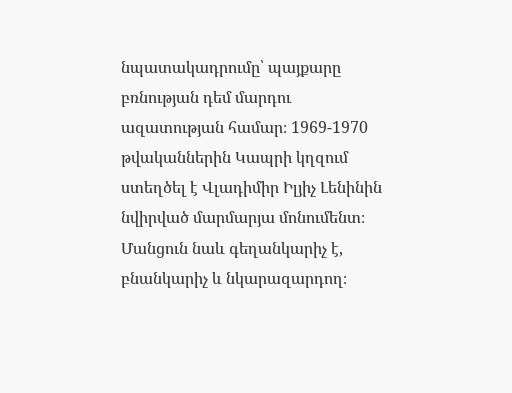նպատակադրումը՝ պայքարը բռնության դեմ մարդու ազատության համար։ 1969-1970 թվականներին Կապրի կղզում ստեղծել է Վլադիմիր Իլյիչ Լենինին նվիրված մարմարյա մոնումենտ։ Մանցուն նաև գեղանկարիչ է, բնանկարիչ և նկարազարդող։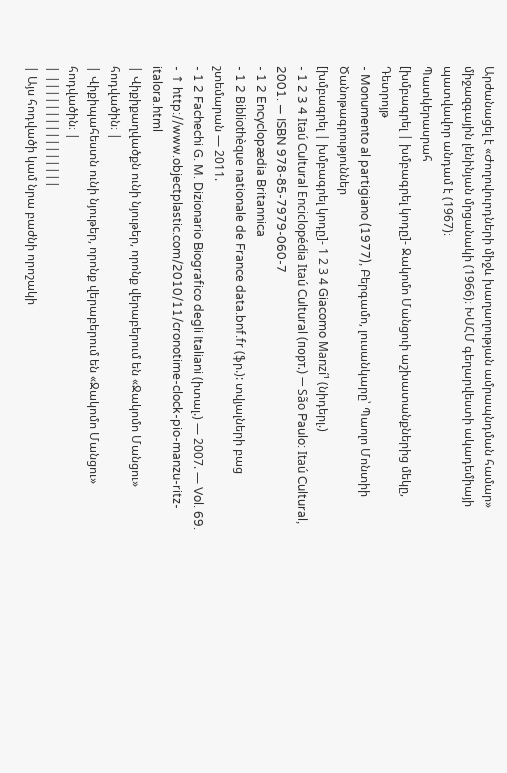Արժանացել է «Ժողովուրդների միջև խաղաղության ամրապնդման համար» միջազգային լենինյան մրցանակի (1966)։ ԽՍՀՄ գեղարվեստի ակադեմիայի պատվավոր անդամ է (1967)։
Պատկերասրահ
[խմբագրել | խմբագրել կոդը]- Ջակոմո Մանցուի աշխատանքներից մեկը, Դետրոյթ
- Monumento al partigiano (1977), Բերգամո, լուսանկարը՝ Պաոլո Մոնտիի
Ծանոթագրություններ
[խմբագրել | խմբագրել կոդը]- 1 2 3 4 Giacomo Manzí¹ (նիդերլ.)
- 1 2 3 4 Itaú Cultural Enciclopédia Itaú Cultural (порт.) — São Paulo: Itaú Cultural, 2001. — ISBN 978-85-7979-060-7
- 1 2 Encyclopædia Britannica
- 1 2 Bibliothèque nationale de France data.bnf.fr (ֆր.): տվյալների բաց շտեմարան — 2011.
- 1 2 Fachechi G. M. Dizionario Biografico degli Italiani (իտալ.) — 2007. — Vol. 69.
- ↑ http://www.objectplastic.com/2010/11/cronotime-clock-pio-manzu-ritz-italora.html
| Վիքիքաղվածքն ունի նյութեր, որոնք վերաբերում են «Ջակոմո Մանցու» հոդվածին։ |
| Վիքիպահեստն ունի նյութեր, որոնք վերաբերում են «Ջակոմո Մանցու» հոդվածին։ |
| ||||||||||||||||
| Այս հոդվածի կամ նրա բաժնի որոշակի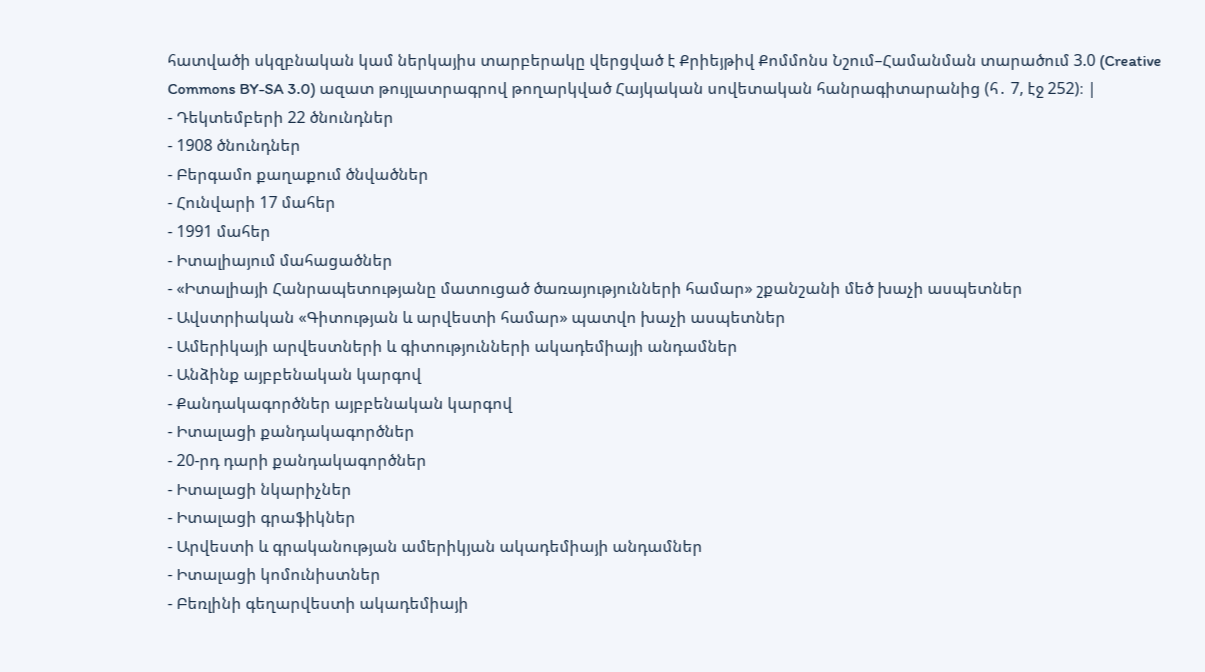հատվածի սկզբնական կամ ներկայիս տարբերակը վերցված է Քրիեյթիվ Քոմմոնս Նշում–Համանման տարածում 3.0 (Creative Commons BY-SA 3.0) ազատ թույլատրագրով թողարկված Հայկական սովետական հանրագիտարանից (հ․ 7, էջ 252)։ |
- Դեկտեմբերի 22 ծնունդներ
- 1908 ծնունդներ
- Բերգամո քաղաքում ծնվածներ
- Հունվարի 17 մահեր
- 1991 մահեր
- Իտալիայում մահացածներ
- «Իտալիայի Հանրապետությանը մատուցած ծառայությունների համար» շքանշանի մեծ խաչի ասպետներ
- Ավստրիական «Գիտության և արվեստի համար» պատվո խաչի ասպետներ
- Ամերիկայի արվեստների և գիտությունների ակադեմիայի անդամներ
- Անձինք այբբենական կարգով
- Քանդակագործներ այբբենական կարգով
- Իտալացի քանդակագործներ
- 20-րդ դարի քանդակագործներ
- Իտալացի նկարիչներ
- Իտալացի գրաֆիկներ
- Արվեստի և գրականության ամերիկյան ակադեմիայի անդամներ
- Իտալացի կոմունիստներ
- Բեռլինի գեղարվեստի ակադեմիայի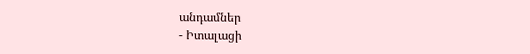անդամներ
- Իտալացի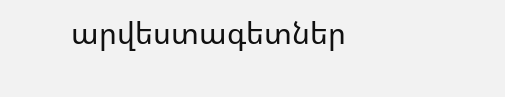արվեստագետներ